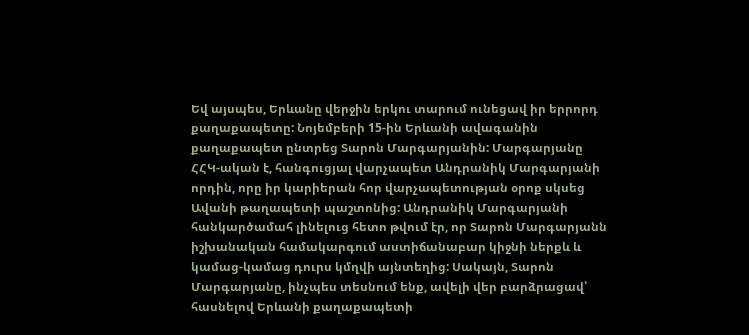Եվ այսպես, Երևանը վերջին երկու տարում ունեցավ իր երրորդ քաղաքապետը: Նոյեմբերի 15-ին Երևանի ավագանին քաղաքապետ ընտրեց Տարոն Մարգարյանին: Մարգարյանը ՀՀԿ-ական է, հանգուցյալ վարչապետ Անդրանիկ Մարգարյանի որդին, որը իր կարիերան հոր վարչապետության օրոք սկսեց Ավանի թաղապետի պաշտոնից: Անդրանիկ Մարգարյանի հանկարծամահ լինելուց հետո թվում էր, որ Տարոն Մարգարյանն իշխանական համակարգում աստիճանաբար կիջնի ներքև և կամաց-կամաց դուրս կմղվի այնտեղից: Սակայն, Տարոն Մարգարյանը, ինչպես տեսնում ենք, ավելի վեր բարձրացավ՝ հասնելով Երևանի քաղաքապետի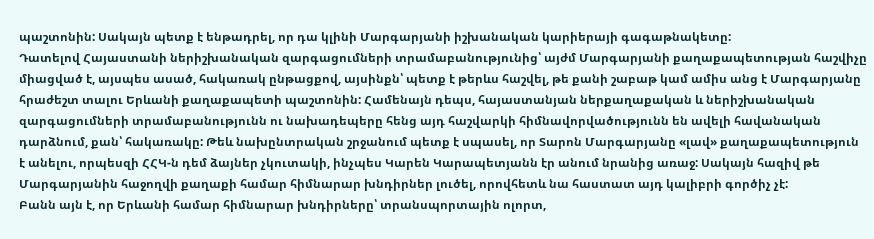պաշտոնին: Սակայն պետք է ենթադրել, որ դա կլինի Մարգարյանի իշխանական կարիերայի գագաթնակետը:
Դատելով Հայաստանի ներիշխանական զարգացումների տրամաբանությունից՝ այժմ Մարգարյանի քաղաքապետության հաշվիչը միացված է, այսպես ասած, հակառակ ընթացքով, այսինքն՝ պետք է թերևս հաշվել, թե քանի շաբաթ կամ ամիս անց է Մարգարյանը հրաժեշտ տալու Երևանի քաղաքապետի պաշտոնին: Համենայն դեպս, հայաստանյան ներքաղաքական և ներիշխանական զարգացումների տրամաբանությունն ու նախադեպերը հենց այդ հաշվարկի հիմնավորվածությունն են ավելի հավանական դարձնում, քան՝ հակառակը: Թեև նախընտրական շրջանում պետք է սպասել, որ Տարոն Մարգարյանը «լավ» քաղաքապետություն է անելու, որպեսզի ՀՀԿ-ն դեմ ձայներ չկուտակի, ինչպես Կարեն Կարապետյանն էր անում նրանից առաջ: Սակայն հազիվ թե Մարգարյանին հաջողվի քաղաքի համար հիմնարար խնդիրներ լուծել, որովհետև նա հաստատ այդ կալիբրի գործիչ չէ:
Բանն այն է, որ Երևանի համար հիմնարար խնդիրները՝ տրանսպորտային ոլորտ,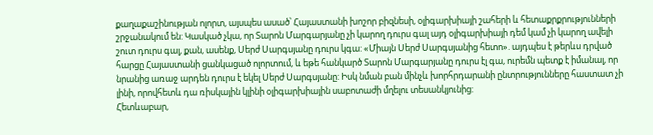քաղաքաշինության ոլորտ, այսպես ասած՝ Հայաստանի խոշոր բիզնեսի, օլիգարխիայի շահերի և հետաքրքրությունների շրջանակում են: Կասկած չկա, որ Տարոն Մարգարյանը չի կարող դուրս գալ այդ օլիգարխիայի դեմ կամ չի կարող ավելի շուտ դուրս գալ, քան, ասենք, Սերժ Սարգսյանը դուրս կգա: «Միայն Սերժ Սարգսյանից հետո». այդպես է թերևս դրված հարցը Հայաստանի ցանկացած ոլորտում, և եթե հանկարծ Տարոն Մարգարյանը դուրս էլ գա, ուրեմն պետք է իմանալ, որ նրանից առաջ արդեն դուրս է եկել Սերժ Սարգսյանը: Իսկ նման բան մինչև խորհրդարանի ընտրությունները հաստատ չի լինի, որովհետև դա ռիսկային կլինի օլիգարխիային սաբոտաժի մղելու տեսանկյունից:
Հետևաբար,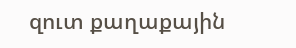զուտ քաղաքային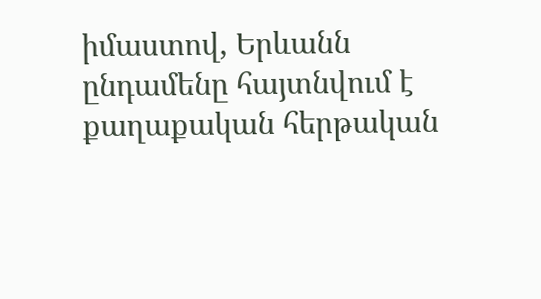իմաստով, Երևանն ընդամենը հայտնվում է քաղաքական հերթական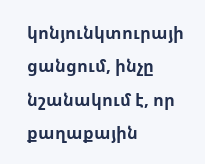կոնյունկտուրայի ցանցում, ինչը նշանակում է, որ քաղաքային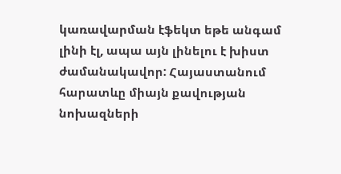կառավարման էֆեկտ եթե անգամ լինի էլ, ապա այն լինելու է խիստ ժամանակավոր: Հայաստանում հարատևը միայն քավության նոխազների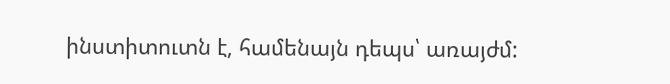ինստիտուտն է, համենայն դեպս՝ առայժմ: